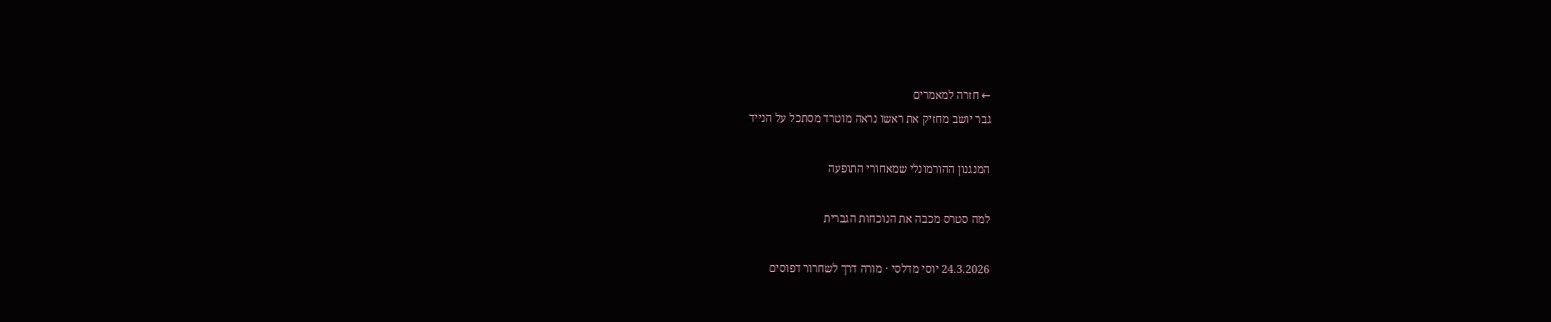← חזרה למאמרים
גבר יושב מחזיק את ראשו נראה מוטרד מסתכל על הנייד

המנגנון ההורמונלי שמאחורי התופעה

למה סטרס מכבה את הנוכחות הגברית

24.3.2026 יוסי מדלסי · מורה דרך לשחרור דפוסים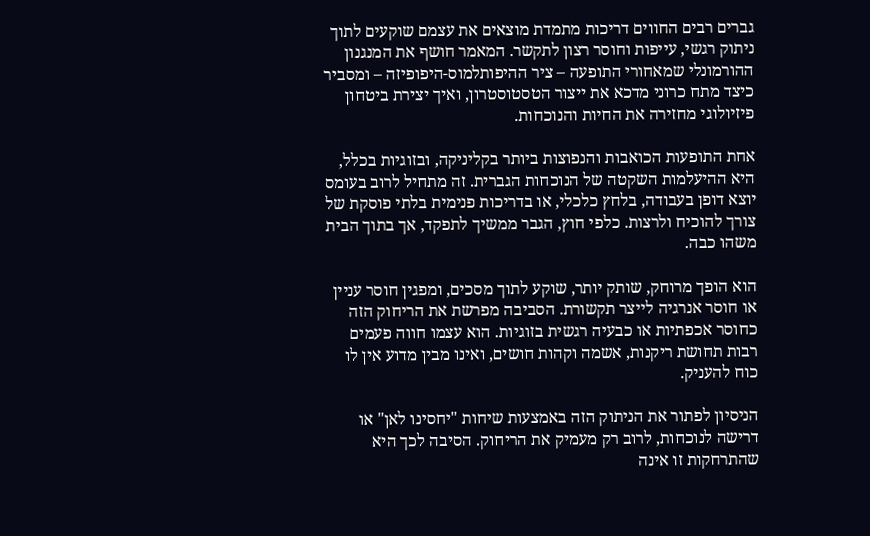גברים רבים החווים דריכות מתמדת מוצאים את עצמם שוקעים לתוך ניתוק רגשי, עייפות וחוסר רצון לתקשר. המאמר חושף את המנגנון ההורמונלי שמאחורי התופעה – ציר ההיפותלמוס-היפופיזה – ומסביר כיצד מתח כרוני מדכא את ייצור הטסטוסטרון, ואיך יצירת ביטחון פיזיולוגי מחזירה את החיות והנוכחות.

אחת התופעות הכואבות והנפוצות ביותר בקליניקה, ובזוגיות בכלל, היא ההיעלמות השקטה של הנוכחות הגברית. זה מתחיל לרוב בעומס יוצא דופן בעבודה, בלחץ כלכלי, או בדריכות פנימית בלתי פוסקת של צורך להוכיח ולרצות. כלפי חוץ, הגבר ממשיך לתפקד, אך בתוך הבית משהו כבה.

הוא הופך מרוחק, שותק יותר, שוקע לתוך מסכים, ומפגין חוסר עניין או חוסר אנרגיה לייצר תקשורת. הסביבה מפרשת את הריחוק הזה כחוסר אכפתיות או כבעיה רגשית בזוגיות. הוא עצמו חווה פעמים רבות תחושת ריקנות, אשמה וקהות חושים, ואינו מבין מדוע אין לו כוח להעניק.

הניסיון לפתור את הניתוק הזה באמצעות שיחות "יחסינו לאן" או דרישה לנוכחות, לרוב רק מעמיק את הריחוק. הסיבה לכך היא שהתרחקות זו אינה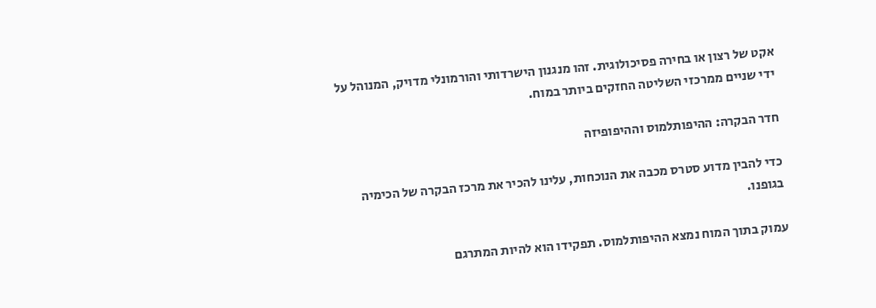אקט של רצון או בחירה פסיכולוגית. זהו מנגנון הישרדותי והורמונלי מדויק, המנוהל על ידי שניים ממרכזי השליטה החזקים ביותר במוח.

חדר הבקרה: ההיפותלמוס וההיפופיזה

כדי להבין מדוע סטרס מכבה את הנוכחות, עלינו להכיר את מרכז הבקרה של הכימיה בגופנו.

עמוק בתוך המוח נמצא ההיפותלמוס. תפקידו הוא להיות המתרגם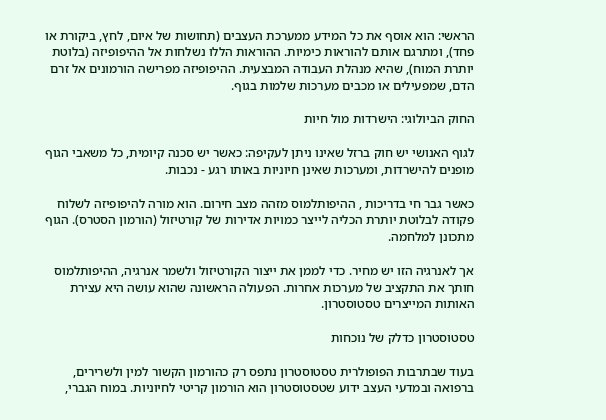הראשי: הוא אוסף את כל המידע ממערכת העצבים (תחושות של איום, לחץ, ביקורת או פחד), ומתרגם אותם להוראות כימיות. ההוראות הללו נשלחות אל ההיפופיזה (בלוטת יותרת המוח), שהיא מנהלת העבודה המבצעית. ההיפופיזה מפרישה הורמונים אל זרם הדם, שמפעילים או מכבים מערכות שלמות בגוף.

החוק הביולוגי: הישרדות מול חיות

לגוף האנושי יש חוק ברזל שאינו ניתן לעקיפה: כאשר יש סכנה קיומית, כל משאבי הגוף מופנים להישרדות, ומערכות שאינן חיוניות באותו רגע - נכבות.

כאשר גבר חי בדריכות , ההיפותלמוס מזהה מצב חירום. הוא מורה להיפופיזה לשלוח פקודה לבלוטת יותרת הכליה לייצר כמויות אדירות של קורטיזול (הורמון הסטרס). הגוף מתכונן למלחמה.

אך לאנרגיה הזו יש מחיר. כדי לממן את ייצור הקורטיזול ולשמר אנרגיה, ההיפותלמוס חותך את התקציב של מערכות אחרות. הפעולה הראשונה שהוא עושה היא עצירת האותות המייצרים טסטוסטרון.

טסטוסטרון כדלק של נוכחות

בעוד שבתרבות הפופולרית טסטוסטרון נתפס רק כהורמון הקשור למין ולשרירים, ברפואה ובמדעי העצב ידוע שטסטוסטרון הוא הורמון קריטי לחיוניות. במוח הגברי,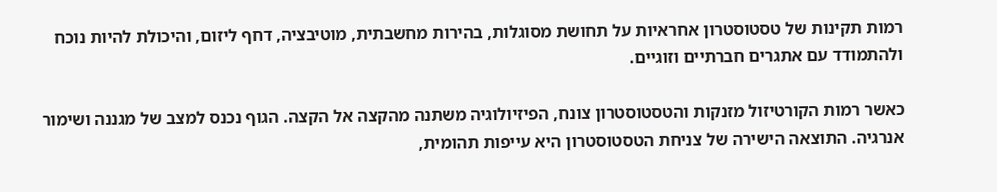רמות תקינות של טסטוסטרון אחראיות על תחושת מסוגלות, בהירות מחשבתית, מוטיבציה, דחף ליזום, והיכולת להיות נוכח ולהתמודד עם אתגרים חברתיים וזוגיים.

כאשר רמות הקורטיזול מזנקות והטסטוסטרון צונח, הפיזיולוגיה משתנה מהקצה אל הקצה. הגוף נכנס למצב של מגננה ושימור אנרגיה. התוצאה הישירה של צניחת הטסטוסטרון היא עייפות תהומית,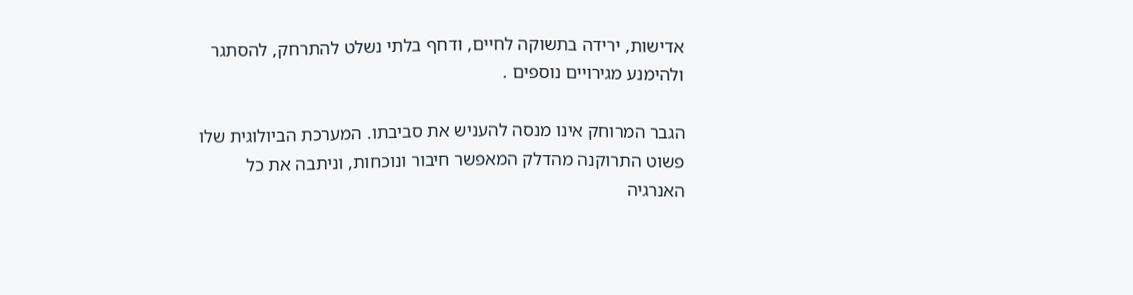אדישות, ירידה בתשוקה לחיים, ודחף בלתי נשלט להתרחק, להסתגר ולהימנע מגירויים נוספים .

הגבר המרוחק אינו מנסה להעניש את סביבתו. המערכת הביולוגית שלו פשוט התרוקנה מהדלק המאפשר חיבור ונוכחות, וניתבה את כל האנרגיה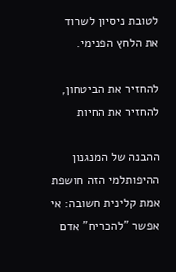לטובת ניסיון לשרוד את הלחץ הפנימי.

להחזיר את הביטחון, להחזיר את החיות

ההבנה של המנגנון ההיפותלמי הזה חושפת אמת קלינית חשובה: אי אפשר "להכריח" אדם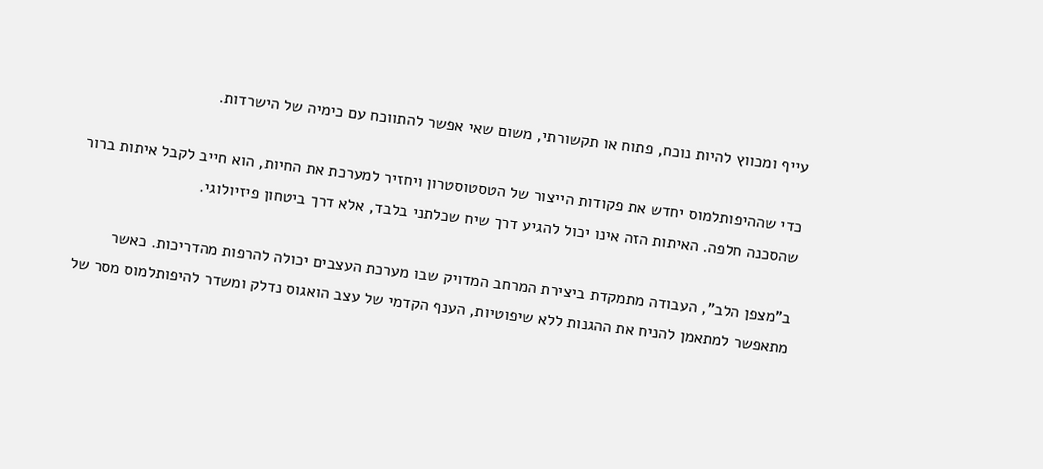עייף ומכווץ להיות נוכח, פתוח או תקשורתי, משום שאי אפשר להתווכח עם כימיה של הישרדות.

כדי שההיפותלמוס יחדש את פקודות הייצור של הטסטוסטרון ויחזיר למערכת את החיות, הוא חייב לקבל איתות ברור שהסכנה חלפה. האיתות הזה אינו יכול להגיע דרך שיח שכלתני בלבד, אלא דרך ביטחון פיזיולוגי.

ב"מצפן הלב", העבודה מתמקדת ביצירת המרחב המדויק שבו מערכת העצבים יכולה להרפות מהדריכות. כאשר מתאפשר למתאמן להניח את ההגנות ללא שיפוטיות, הענף הקדמי של עצב הואגוס נדלק ומשדר להיפותלמוס מסר של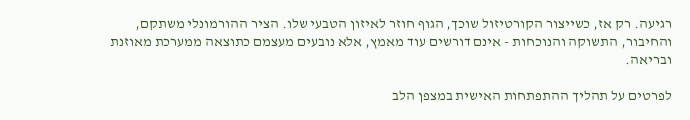רגיעה. רק אז, כשייצור הקורטיזול שוכך, הגוף חוזר לאיזון הטבעי שלו. הציר ההורמונלי משתקם, והחיבור, התשוקה והנוכחות - אינם דורשים עוד מאמץ, אלא נובעים מעצמם כתוצאה ממערכת מאוזנת ובריאה.

לפרטים על תהליך ההתפתחות האישית במצפן הלב